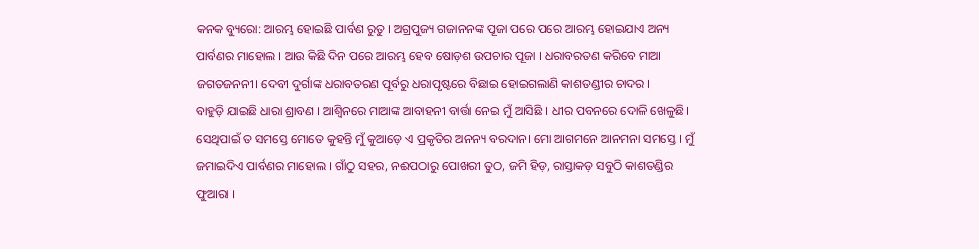କନକ ବ୍ୟୁରୋ: ଆରମ୍ଭ ହୋଇଛି ପାର୍ବଣ ରୁତୁ । ଅଗ୍ରପୁଜ୍ୟ ଗଜାନନଙ୍କ ପୂଜା ପରେ ପରେ ଆରମ୍ଭ ହୋଇଯାଏ ଅନ୍ୟ ପାର୍ବଣର ମାହୋଲ । ଆଉ କିଛି ଦିନ ପରେ ଆରମ୍ଭ ହେବ ଷୋଡ଼ଶ ଉପଚାର ପୂଜା । ଧରାବରତଣ କରିବେ ମାଆ ଜଗତଜନନୀ। ଦେବୀ ଦୁର୍ଗାଙ୍କ ଧରାବତରଣ ପୂର୍ବରୁ ଧରାପୃଷ୍ଟରେ ବିଛାଇ ହୋଇଗଲାଣି କାଶତଣ୍ଡୀର ଚାଦର ।
ବାହୁଡ଼ି ଯାଇଛି ଧାରା ଶ୍ରାବଣ । ଆଶ୍ୱିନରେ ମାଆଙ୍କ ଆବାହନୀ ବାର୍ତ୍ତା ନେଇ ମୁଁ ଆସିଛି । ଧୀର ପବନରେ ଦୋଳି ଖେଳୁଛି। ସେଥିପାଇଁ ତ ସମସ୍ତେ ମୋତେ କୁହନ୍ତି ମୁଁ କୁଆଡ଼େ ଏ ପ୍ରକୃତିର ଅନନ୍ୟ ବରଦାନ। ମୋ ଆଗମନେ ଆନମନା ସମସ୍ତେ । ମୁଁ ଜମାଇଦିଏ ପାର୍ବଣର ମାହୋଲ । ଗାଁଠୁ ସହର, ନଈପଠାରୁ ପୋଖରୀ ତୁଠ, ଜମି ହିଡ଼, ରାସ୍ତାକଡ଼ ସବୁଠି କାଶତଣ୍ଡିର ଫୁଆରା ।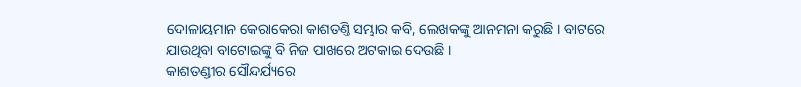ଦୋଳାୟମାନ କେରାକେରା କାଶତଣ୍ତି ସମ୍ଭାର କବି, ଲେଖକଙ୍କୁ ଆନମନା କରୁଛି । ବାଟରେ ଯାଉଥିବା ବାଟୋଇଙ୍କୁ ବି ନିଜ ପାଖରେ ଅଟକାଇ ଦେଉଛି ।
କାଶତଣ୍ଡୀର ସୌନ୍ଦର୍ଯ୍ୟରେ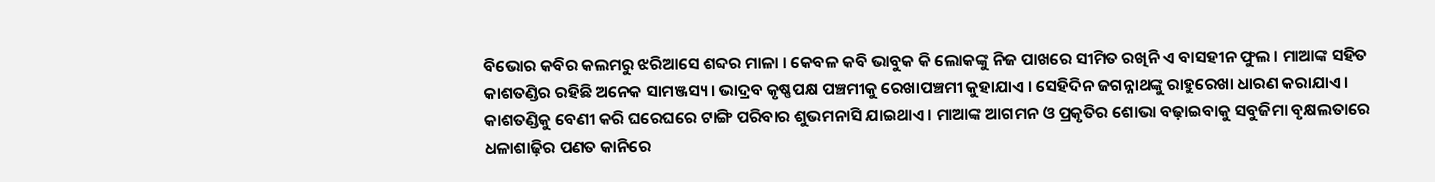ବିଭୋର କବିର କଲମରୁ ଝରିଆସେ ଶବ୍ଦର ମାଳା । କେବଳ କବି ଭାବୁକ କି ଲୋକଙ୍କୁ ନିଜ ପାଖରେ ସୀମିତ ରଖିନି ଏ ବାସହୀନ ଫୁଲ । ମାଆଙ୍କ ସହିତ କାଶତଣ୍ଡିର ରହିଛି ଅନେକ ସାମଞ୍ଜସ୍ୟ । ଭାଦ୍ରବ କୃଷ୍ଣପକ୍ଷ ପଞ୍ଚମୀକୁ ରେଖାପଞ୍ଚମୀ କୁହାଯାଏ । ସେହିଦିନ ଜଗନ୍ନାଥଙ୍କୁ ରାହୁରେଖା ଧାରଣ କରାଯାଏ । କାଶତଣ୍ଡିକୁ ବେଣୀ କରି ଘରେଘରେ ଟାଙ୍ଗି ପରିବାର ଶୁଭମନାସି ଯାଇଥାଏ । ମାଆଙ୍କ ଆଗମନ ଓ ପ୍ରକୃତିର ଶୋଭା ବଢ଼ାଇବାକୁ ସବୁଜିମା ବୃକ୍ଷଲତାରେ ଧଳାଶାଢ଼ିର ପଣତ କାନିରେ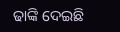ଢାଙ୍କି ଦେଇଛି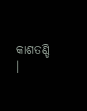କାଶତଣ୍ଡି ।